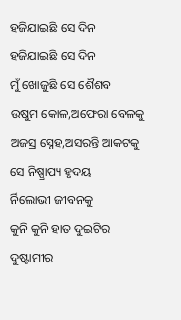ହଜିଯାଇଛି ସେ ଦିନ
ହଜିଯାଇଛି ସେ ଦିନ
ମୁଁ ଖୋଜୁଛି ସେ ଶୈଶବ
ଉଷୁମ କୋଳ,ଅଫେରା ବେଳକୁ
ଅଜସ୍ର ସ୍ନେହ,ଅସରନ୍ତି ଆକଟକୁ
ସେ ନିଷ୍ପ୍ରାପ୍ୟ ହୃଦୟ
ର୍ନିଲୋଭୀ ଜୀବନକୁ
କୁନି କୁନି ହାତ ଦୁଇଟିର
ଦୁଷ୍ଟାମୀର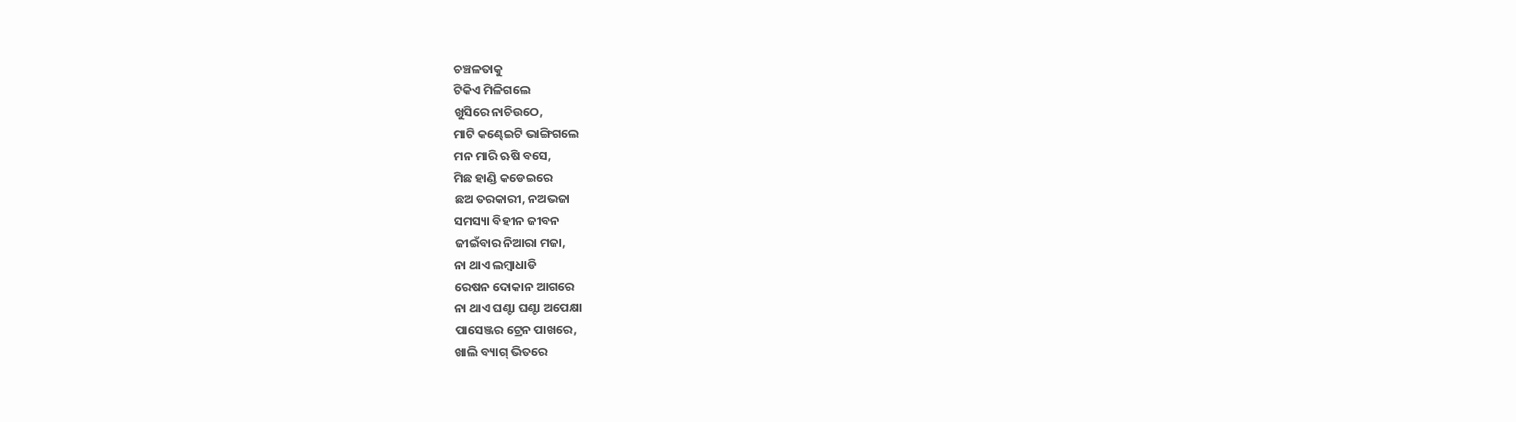ଚଞ୍ଚଳତାକୁ
ଟିକିଏ ମିଳିଗଲେ
ଖୁସିରେ ନାଚିଉଠେ,
ମାଟି କଣ୍ଢେଇଟି ଭାଙ୍ଗିଗଲେ
ମନ ମାରି ଋଷି ବସେ,
ମିଛ ହାଣ୍ଡି କଡେଇରେ
ଛଅ ତରକାରୀ, ନଅଭଜା
ସମସ୍ୟା ବିହୀନ ଜୀବନ
ଜୀଇଁବାର ନିଆରା ମଜା,
ନା ଥାଏ ଲମ୍ବାଧାଡି
ରେଷନ ଦୋକାନ ଆଗରେ
ନା ଥାଏ ଘଣ୍ଟା ଘଣ୍ଟା ଅପେକ୍ଷା
ପାସେଞ୍ଜର ଟ୍ରେନ ପାଖରେ,
ଖାଲି ବ୍ୟାଗ୍ ଭିତରେ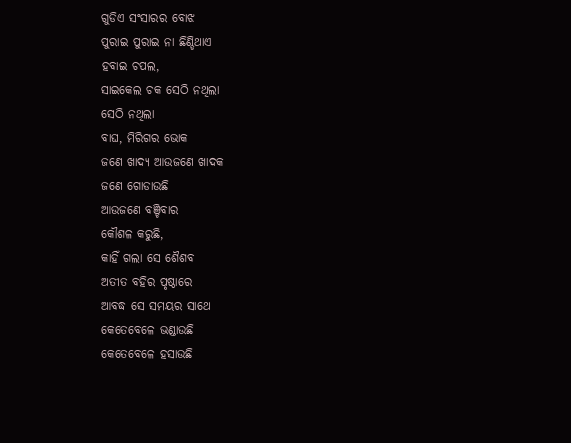ଗୁଡିଏ ସଂସାରର ବୋଝ
ପୁରାଇ ପୁରାଇ ନା ଛିଣ୍ଡିଥାଏ
ହବାଇ ଚପଲ,
ସାଇକେଲ ଚକ ସେଠି ନଥିଲା
ସେଠି ନଥିଲା
ବାଘ, ମିରିଗର ଭୋକ
ଜଣେ ଖାଦ୍ୟ ଆଉଜଣେ ଖାଦକ
ଜଣେ ଗୋଡାଉଛି
ଆଉଜଣେ ବଞ୍ଚିବାର
କୌଶଳ କରୁଛି,
କାହିଁ ଗଲା ସେ ଶୈଶବ
ଅତୀତ ବହିର ପୃଷ୍ଠାରେ
ଆବଦ୍ଧ ସେ ସମୟର ସାଥେ
କେତେବେଳେ ଭଣ୍ଡାଉଛି
କେତେବେଳେ ହସାଉଛି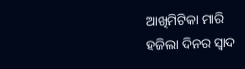ଆଖିମିଟିକା ମାରି
ହଜିଲା ଦିନର ସ୍ବାଦ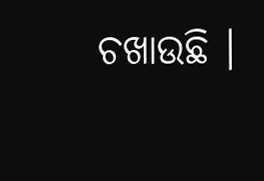ଚଖାଉଛି ।